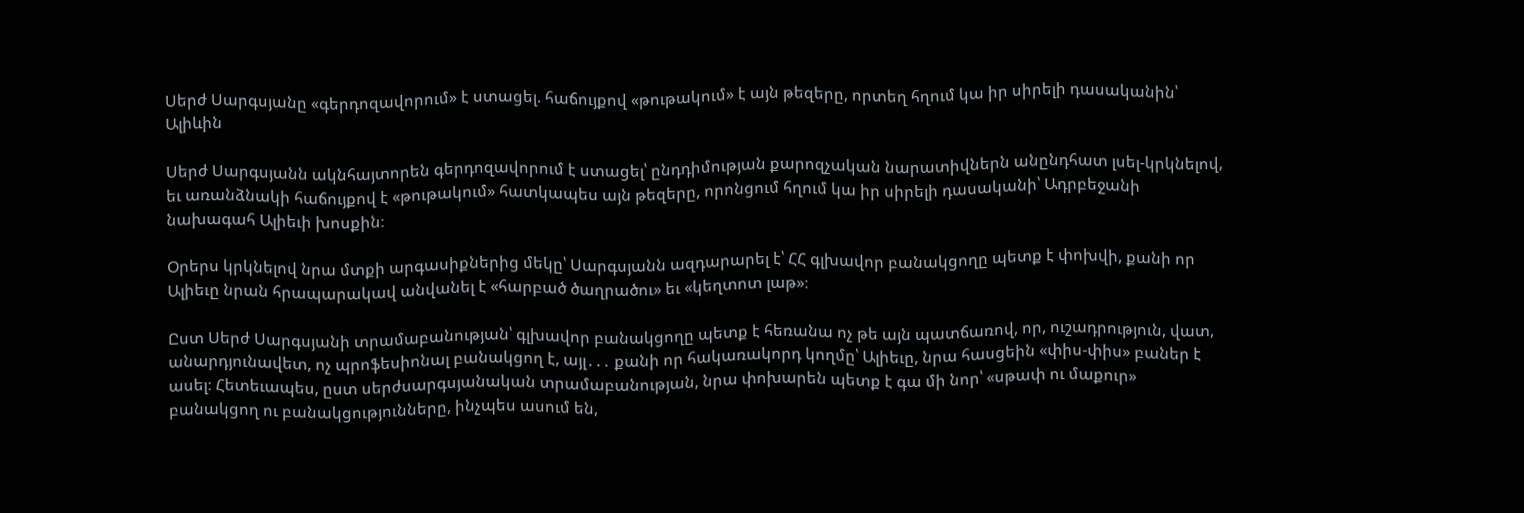Սերժ Սարգսյանը «գերդոզավորում» է ստացել. հաճույքով «թութակում» է այն թեզերը, որտեղ հղում կա իր սիրելի դասականին՝ Ալիևին

Սերժ Սարգսյանն ակնհայտորեն գերդոզավորում է ստացել՝ ընդդիմության քարոզչական նարատիվներն անընդհատ լսել-կրկնելով, եւ առանձնակի հաճույքով է «թութակում» հատկապես այն թեզերը, որոնցում հղում կա իր սիրելի դասականի՝ Ադրբեջանի նախագահ Ալիեւի խոսքին։

Օրերս կրկնելով նրա մտքի արգասիքներից մեկը՝ Սարգսյանն ազդարարել է՝ ՀՀ գլխավոր բանակցողը պետք է փոխվի, քանի որ Ալիեւը նրան հրապարակավ անվանել է «հարբած ծաղրածու» եւ «կեղտոտ լաթ»։

Ըստ Սերժ Սարգսյանի տրամաբանության՝ գլխավոր բանակցողը պետք է հեռանա ոչ թե այն պատճառով, որ, ուշադրություն, վատ, անարդյունավետ, ոչ պրոֆեսիոնալ բանակցող է, այլ․․․ քանի որ հակառակորդ կողմը՝ Ալիեւը, նրա հասցեին «փիս-փիս» բաներ է ասել։ Հետեւապես, ըստ սերժսարգսյանական տրամաբանության, նրա փոխարեն պետք է գա մի նոր՝ «սթափ ու մաքուր» բանակցող ու բանակցությունները, ինչպես ասում են,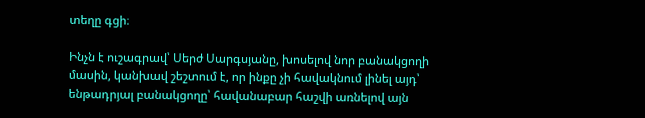տեղը գցի։

Ինչն է ուշագրավ՝ Սերժ Սարգսյանը, խոսելով նոր բանակցողի մասին, կանխավ շեշտում է, որ ինքը չի հավակնում լինել այդ՝ ենթադրյալ բանակցողը՝ հավանաբար հաշվի առնելով այն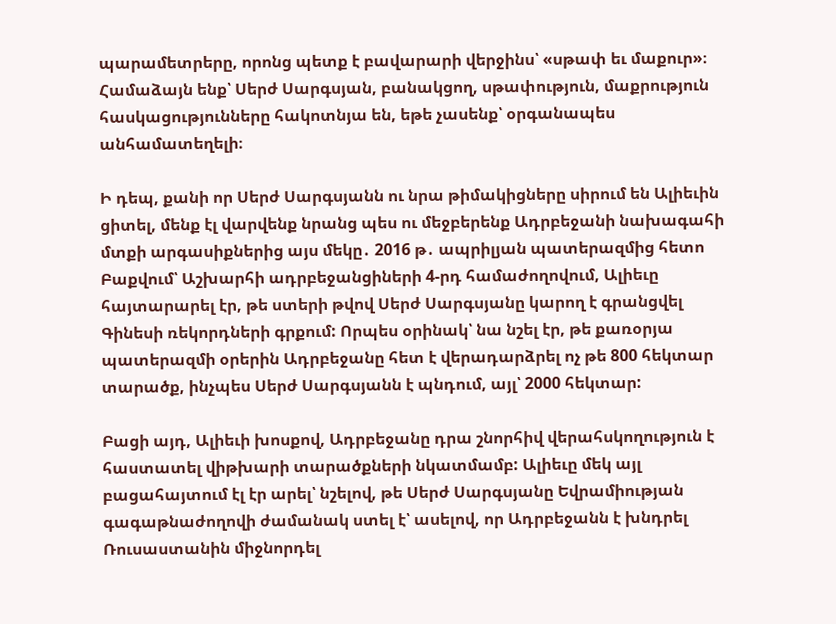պարամետրերը, որոնց պետք է բավարարի վերջինս՝ «սթափ եւ մաքուր»։ Համաձայն ենք՝ Սերժ Սարգսյան, բանակցող, սթափություն, մաքրություն հասկացությունները հակոտնյա են, եթե չասենք՝ օրգանապես անհամատեղելի։

Ի դեպ, քանի որ Սերժ Սարգսյանն ու նրա թիմակիցները սիրում են Ալիեւին ցիտել, մենք էլ վարվենք նրանց պես ու մեջբերենք Ադրբեջանի նախագահի մտքի արգասիքներից այս մեկը․ 2016 թ․ ապրիլյան պատերազմից հետո Բաքվում՝ Աշխարհի ադրբեջանցիների 4-րդ համաժողովում, Ալիեւը հայտարարել էր, թե ստերի թվով Սերժ Սարգսյանը կարող է գրանցվել Գինեսի ռեկորդների գրքում: Որպես օրինակ՝ նա նշել էր, թե քառօրյա պատերազմի օրերին Ադրբեջանը հետ է վերադարձրել ոչ թե 800 հեկտար տարածք, ինչպես Սերժ Սարգսյանն է պնդում, այլ՝ 2000 հեկտար:

Բացի այդ, Ալիեւի խոսքով, Ադրբեջանը դրա շնորհիվ վերահսկողություն է հաստատել վիթխարի տարածքների նկատմամբ: Ալիեւը մեկ այլ բացահայտում էլ էր արել՝ նշելով, թե Սերժ Սարգսյանը Եվրամիության գագաթնաժողովի ժամանակ ստել է՝ ասելով, որ Ադրբեջանն է խնդրել Ռուսաստանին միջնորդել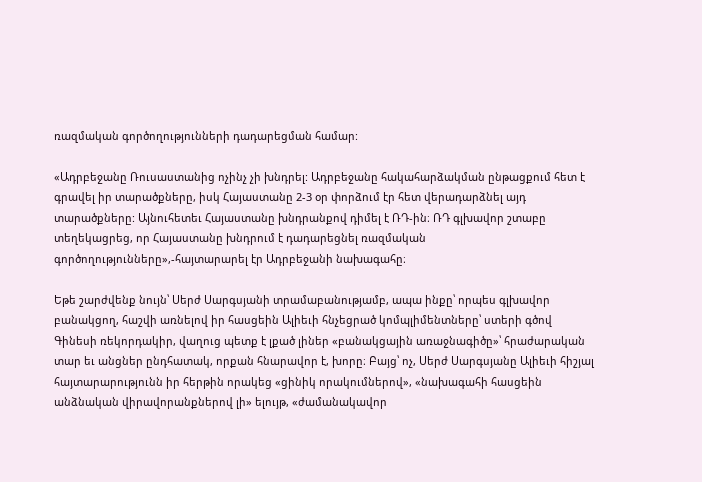ռազմական գործողությունների դադարեցման համար:

«Ադրբեջանը Ռուսաստանից ոչինչ չի խնդրել: Ադրբեջանը հակահարձակման ընթացքում հետ է գրավել իր տարածքները, իսկ Հայաստանը 2-3 օր փորձում էր հետ վերադարձնել այդ տարածքները: Այնուհետեւ Հայաստանը խնդրանքով դիմել է ՌԴ-ին։ ՌԴ գլխավոր շտաբը տեղեկացրեց, որ Հայաստանը խնդրում է դադարեցնել ռազմական գործողությունները»,-հայտարարել էր Ադրբեջանի նախագահը։

Եթե շարժվենք նույն՝ Սերժ Սարգսյանի տրամաբանությամբ, ապա ինքը՝ որպես գլխավոր բանակցող, հաշվի առնելով իր հասցեին Ալիեւի հնչեցրած կոմպլիմենտները՝ ստերի գծով Գինեսի ռեկորդակիր, վաղուց պետք է լքած լիներ «բանակցային առաջնագիծը»՝ հրաժարական տար եւ անցներ ընդհատակ, որքան հնարավոր է, խորը։ Բայց՝ ոչ, Սերժ Սարգսյանը Ալիեւի հիշյալ հայտարարությունն իր հերթին որակեց «ցինիկ որակումներով», «նախագահի հասցեին անձնական վիրավորանքներով լի» ելույթ, «ժամանակավոր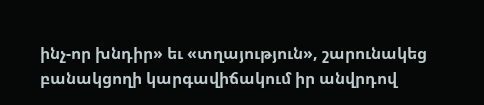ինչ-որ խնդիր» եւ «տղայություն», շարունակեց բանակցողի կարգավիճակում իր անվրդով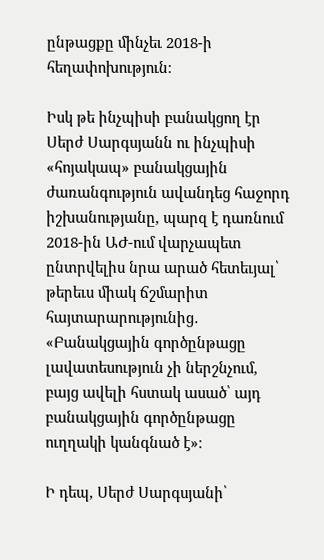ընթացքը մինչեւ 2018-ի հեղափոխություն։

Իսկ թե ինչպիսի բանակցող էր Սերժ Սարգսյանն ու ինչպիսի «հոյակապ» բանակցային ժառանգություն ավանդեց հաջորդ իշխանությանը, պարզ է դառնում 2018-ին ԱԺ-ում վարչապետ ընտրվելիս նրա արած հետեւյալ՝ թերեւս միակ ճշմարիտ հայտարարությունից․ «Բանակցային գործընթացը լավատեսություն չի ներշնչում, բայց ավելի հստակ ասած՝ այդ բանակցային գործընթացը ուղղակի կանգնած է»։

Ի դեպ, Սերժ Սարգսյանի՝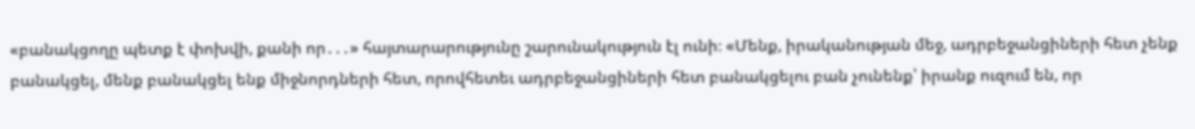«բանակցողը պետք է փոխվի, քանի որ․․․» հայտարարությունը շարունակություն էլ ունի։ «Մենք, իրականության մեջ, ադրբեջանցիների հետ չենք բանակցել, մենք բանակցել ենք միջնորդների հետ, որովհետեւ ադրբեջանցիների հետ բանակցելու բան չունենք՝ իրանք ուզում են, որ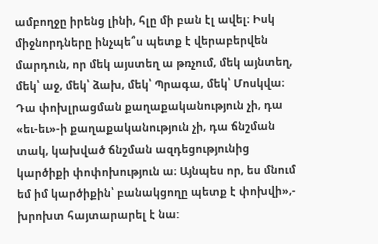ամբողջը իրենց լինի, հլը մի բան էլ ավել։ Իսկ միջնորդները ինչպե՞ս պետք է վերաբերվեն մարդուն, որ մեկ այստեղ ա թռչում, մեկ այնտեղ, մեկ՝ աջ, մեկ՝ ձախ, մեկ՝ Պրագա, մեկ՝ Մոսկվա։ Դա փոխլրացման քաղաքականություն չի, դա «եւ-եւ»-ի քաղաքականություն չի, դա ճնշման տակ, կախված ճնշման ազդեցությունից կարծիքի փոփոխություն ա։ Այնպես որ, ես մնում եմ իմ կարծիքին՝ բանակցողը պետք է փոխվի»,- խրոխտ հայտարարել է նա: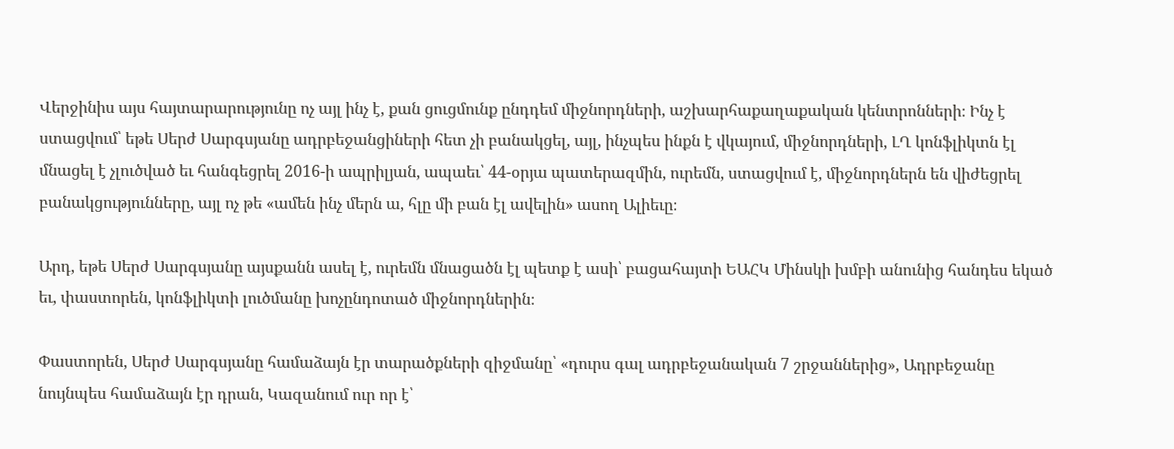Վերջինիս այս հայտարարությունը ոչ այլ ինչ է, քան ցուցմունք ընդդեմ միջնորդների, աշխարհաքաղաքական կենտրոնների։ Ինչ է ստացվում՝ եթե Սերժ Սարգսյանը ադրբեջանցիների հետ չի բանակցել, այլ, ինչպես ինքն է վկայում, միջնորդների, ԼՂ կոնֆլիկտն էլ մնացել է չլուծված եւ հանգեցրել 2016-ի ապրիլյան, ապաեւ՝ 44-օրյա պատերազմին, ուրեմն, ստացվում է, միջնորդներն են վիժեցրել բանակցությունները, այլ ոչ թե «ամեն ինչ մերն ա, հլը մի բան էլ ավելին» ասող Ալիեւը։

Արդ, եթե Սերժ Սարգսյանը այսքանն ասել է, ուրեմն մնացածն էլ պետք է ասի՝ բացահայտի ԵԱՀԿ Մինսկի խմբի անունից հանդես եկած եւ, փաստորեն, կոնֆլիկտի լուծմանը խոչընդոտած միջնորդներին։

Փաստորեն, Սերժ Սարգսյանը համաձայն էր տարածքների զիջմանը՝ «դուրս գալ ադրբեջանական 7 շրջաններից», Ադրբեջանը նույնպես համաձայն էր դրան, Կազանում ուր որ է՝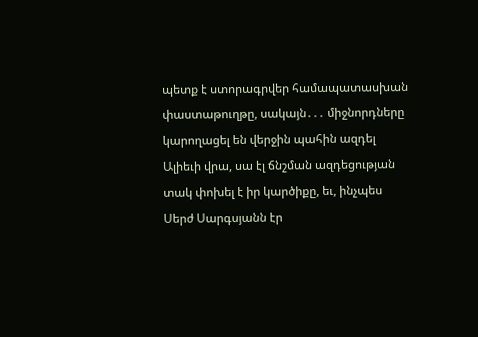պետք է ստորագրվեր համապատասխան փաստաթուղթը, սակայն․․․ միջնորդները կարողացել են վերջին պահին ազդել Ալիեւի վրա, սա էլ ճնշման ազդեցության տակ փոխել է իր կարծիքը, եւ, ինչպես Սերժ Սարգսյանն էր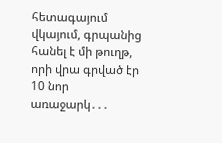հետագայում վկայում, գրպանից հանել է մի թուղթ, որի վրա գրված էր 10 նոր առաջարկ․․․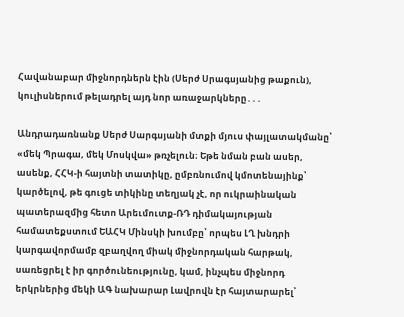Հավանաբար միջնորդներն էին (Սերժ Սրագսյանից թաքուն), կուլիսներում թելադրել այդ նոր առաջարկները․․․

Անդրադառնանք Սերժ Սարգսյանի մտքի մյուս փայլատակմանը՝ «մեկ Պրագա, մեկ Մոսկվա» թռչելուն։ Եթե նման բան ասեր, ասենք, ՀՀԿ-ի հայտնի տատիկը, ըմբռնումով կմոտենայինք՝ կարծելով, թե գուցե տիկինը տեղյակ չէ, որ ուկրաինական պատերազմից հետո Արեւմուտք-ՌԴ դիմակայության համատեքստում ԵԱՀԿ Մինսկի խումբը՝ որպես ԼՂ խնդրի կարգավորմամբ զբաղվող միակ միջնորդական հարթակ, սառեցրել է իր գործունեությունը, կամ, ինչպես միջնորդ երկրներից մեկի ԱԳ նախարար Լավրովն էր հայտարարել՝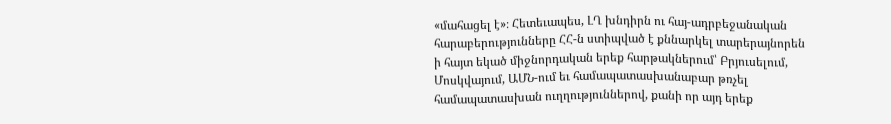«մահացել է»։ Հետեւապես, ԼՂ խնդիրն ու հայ-ադրբեջանական հարաբերությունները ՀՀ-ն ստիպված է քննարկել տարերայնորեն ի հայտ եկած միջնորդական երեք հարթակներում՝ Բրյուսելում, Մոսկվայում, ԱՄՆ-ում եւ համապատասխանաբար թռչել համապատասխան ուղղություններով, քանի որ այդ երեք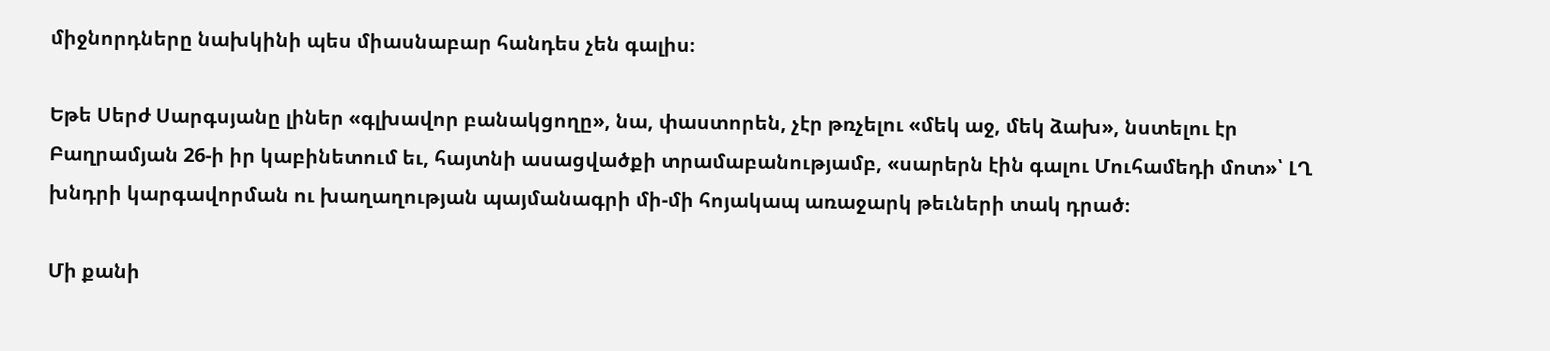միջնորդները նախկինի պես միասնաբար հանդես չեն գալիս։

Եթե Սերժ Սարգսյանը լիներ «գլխավոր բանակցողը», նա, փաստորեն, չէր թռչելու «մեկ աջ, մեկ ձախ», նստելու էր Բաղրամյան 26-ի իր կաբինետում եւ, հայտնի ասացվածքի տրամաբանությամբ, «սարերն էին գալու Մուհամեդի մոտ»՝ ԼՂ խնդրի կարգավորման ու խաղաղության պայմանագրի մի-մի հոյակապ առաջարկ թեւների տակ դրած։

Մի քանի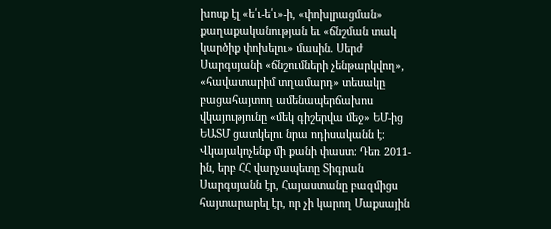խոսք էլ «ե՛ւ-ե՛ւ»-ի, «փոխլրացման» քաղաքականության եւ «ճնշման տակ կարծիք փոխելու» մասին. Սերժ Սարգսյանի «ճնշումների չենթարկվող», «հավատարիմ տղամարդ» տեսակը բացահայտող ամենապերճախոս վկայությունը «մեկ գիշերվա մեջ» ԵՄ-ից ԵԱՏՄ ցատկելու նրա ոդիսականն է։ Վկայակոչենք մի քանի փաստ։ Դեռ 2011-ին, երբ ՀՀ վարչապետը Տիգրան Սարգսյանն էր, Հայաստանը բազմիցս հայտարարել էր, որ չի կարող Մաքսային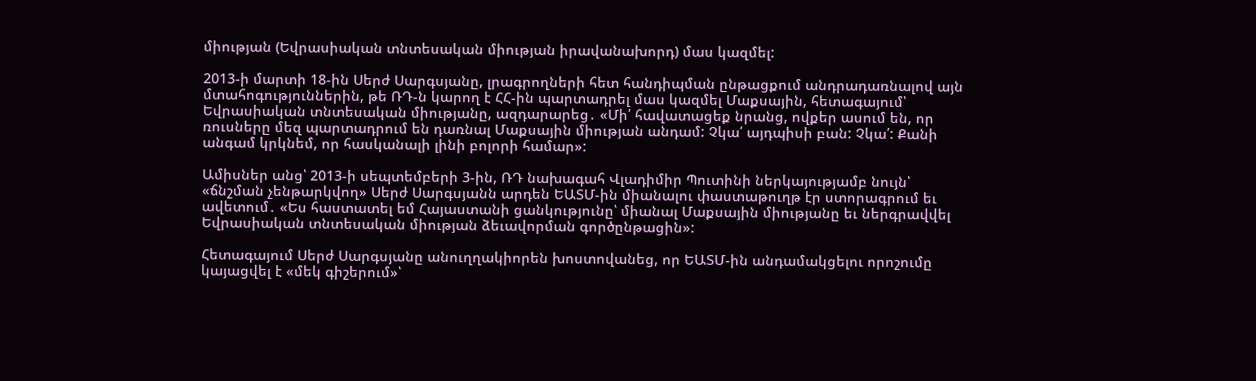միության (Եվրասիական տնտեսական միության իրավանախորդ) մաս կազմել:

2013-ի մարտի 18-ին Սերժ Սարգսյանը, լրագրողների հետ հանդիպման ընթացքում անդրադառնալով այն մտահոգություններին, թե ՌԴ-ն կարող է ՀՀ-ին պարտադրել մաս կազմել Մաքսային, հետագայում՝ Եվրասիական տնտեսական միությանը, ազդարարեց․ «Մի՛ հավատացեք նրանց, ովքեր ասում են, որ ռուսները մեզ պարտադրում են դառնալ Մաքսային միության անդամ: Չկա՛ այդպիսի բան: Չկա՛: Քանի անգամ կրկնեմ, որ հասկանալի լինի բոլորի համար»:

Ամիսներ անց՝ 2013-ի սեպտեմբերի 3-ին, ՌԴ նախագահ Վլադիմիր Պուտինի ներկայությամբ նույն՝ «ճնշման չենթարկվող» Սերժ Սարգսյանն արդեն ԵԱՏՄ-ին միանալու փաստաթուղթ էր ստորագրում եւ ավետում․ «Ես հաստատել եմ Հայաստանի ցանկությունը՝ միանալ Մաքսային միությանը եւ ներգրավվել Եվրասիական տնտեսական միության ձեւավորման գործընթացին»:

Հետագայում Սերժ Սարգսյանը անուղղակիորեն խոստովանեց, որ ԵԱՏՄ-ին անդամակցելու որոշումը կայացվել է «մեկ գիշերում»՝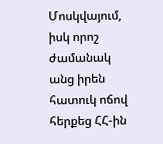Մոսկվայում, իսկ որոշ ժամանակ անց իրեն հատուկ ոճով հերքեց ՀՀ-ին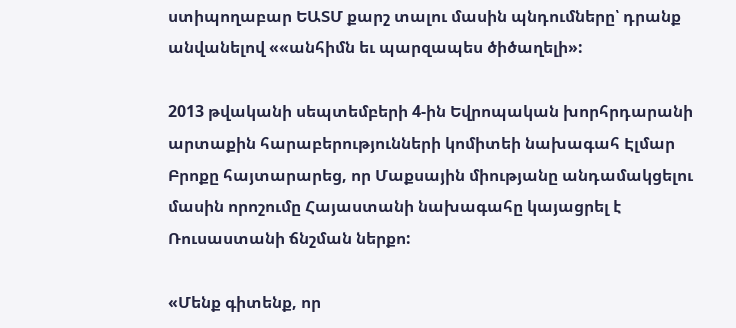ստիպողաբար ԵԱՏՄ քարշ տալու մասին պնդումները՝ դրանք անվանելով ««անհիմն եւ պարզապես ծիծաղելի»:

2013 թվականի սեպտեմբերի 4-ին Եվրոպական խորհրդարանի արտաքին հարաբերությունների կոմիտեի նախագահ Էլմար Բրոքը հայտարարեց, որ Մաքսային միությանը անդամակցելու մասին որոշումը Հայաստանի նախագահը կայացրել է Ռուսաստանի ճնշման ներքո:

«Մենք գիտենք, որ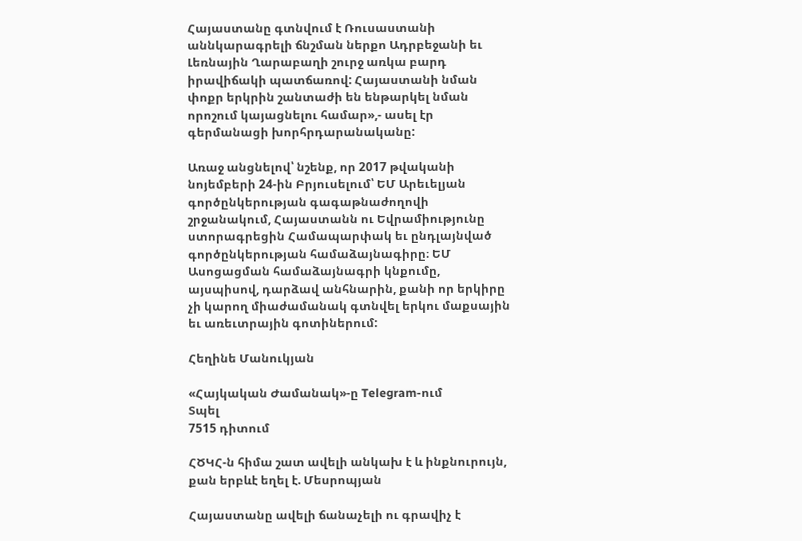Հայաստանը գտնվում է Ռուսաստանի աննկարագրելի ճնշման ներքո Ադրբեջանի եւ Լեռնային Ղարաբաղի շուրջ առկա բարդ իրավիճակի պատճառով: Հայաստանի նման փոքր երկրին շանտաժի են ենթարկել նման որոշում կայացնելու համար»,- ասել էր գերմանացի խորհրդարանականը:

Առաջ անցնելով՝ նշենք, որ 2017 թվականի նոյեմբերի 24-ին Բրյուսելում՝ ԵՄ Արեւելյան գործընկերության գագաթնաժողովի շրջանակում, Հայաստանն ու Եվրամիությունը ստորագրեցին Համապարփակ եւ ընդլայնված գործընկերության համաձայնագիրը։ ԵՄ Ասոցացման համաձայնագրի կնքումը, այսպիսով, դարձավ անհնարին, քանի որ երկիրը չի կարող միաժամանակ գտնվել երկու մաքսային եւ առեւտրային գոտիներում:

Հեղինե Մանուկյան

«Հայկական Ժամանակ»-ը Telegram-ում
Տպել
7515 դիտում

ՀԾԿՀ-ն հիմա շատ ավելի անկախ է և ինքնուրույն, քան երբևէ եղել է. Մեսրոպյան

Հայաստանը ավելի ճանաչելի ու գրավիչ է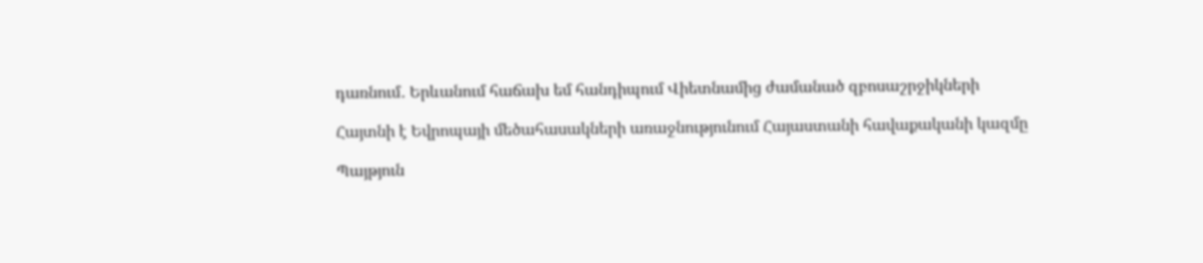դառնում․ Երևանում հաճախ եմ հանդիպում Վիետնամից ժամանած զբոսաշրջիկների

Հայտնի է Եվրոպայի մեծահասակների առաջնությունում Հայաստանի հավաքականի կազմը

Պայթյուն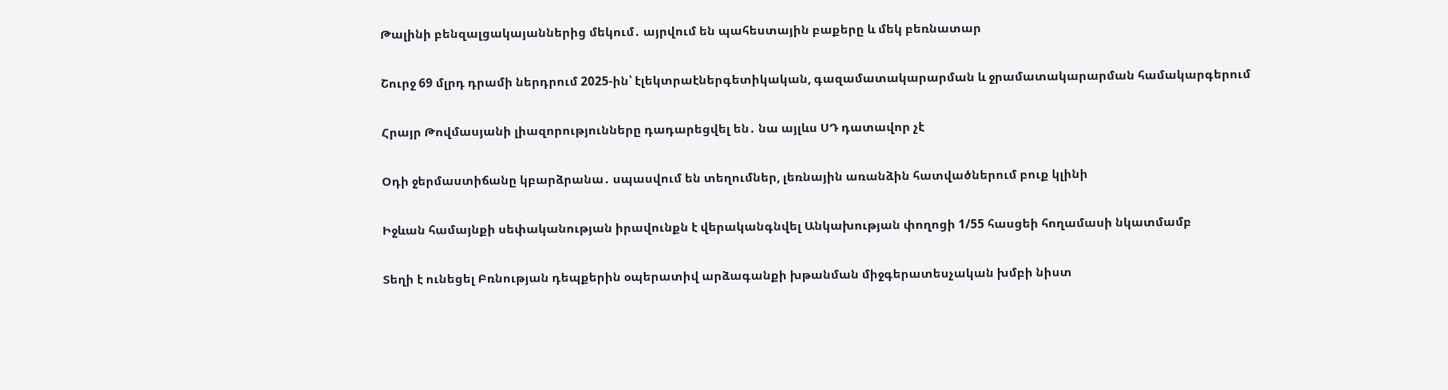Թալինի բենզալցակայաններից մեկում․ այրվում են պահեստային բաքերը և մեկ բեռնատար

Շուրջ 69 մլրդ դրամի ներդրում 2025-ին՝ էլեկտրաէներգետիկական, գազամատակարարման և ջրամատակարարման համակարգերում

Հրայր Թովմասյանի լիազորությունները դադարեցվել են․ նա այլևս ՍԴ դատավոր չէ

Օդի ջերմաստիճանը կբարձրանա․ սպասվում են տեղումներ, լեռնային առանձին հատվածներում բուք կլինի

Իջևան համայնքի սեփականության իրավունքն է վերականգնվել Անկախության փողոցի 1/55 հասցեի հողամասի նկատմամբ

Տեղի է ունեցել Բռնության դեպքերին օպերատիվ արձագանքի խթանման միջգերատեսչական խմբի նիստ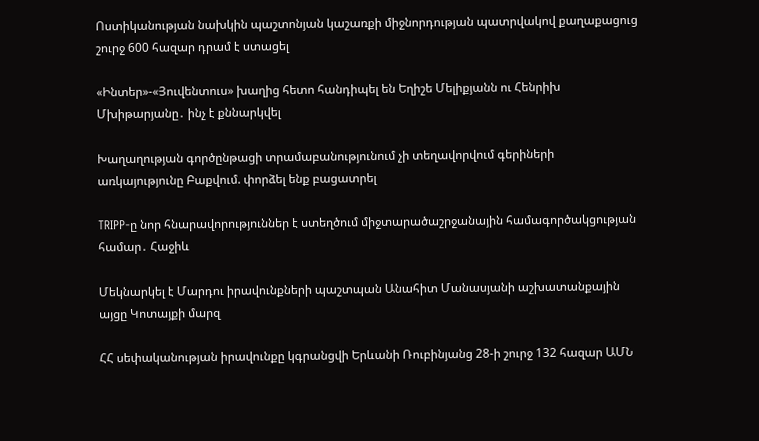Ոստիկանության նախկին պաշտոնյան կաշառքի միջնորդության պատրվակով քաղաքացուց շուրջ 600 հազար դրամ է ստացել

«Ինտեր»-«Յուվենտուս» խաղից հետո հանդիպել են Եղիշե Մելիքյանն ու Հենրիխ Մխիթարյանը․ ինչ է քննարկվել

Խաղաղության գործընթացի տրամաբանությունում չի տեղավորվում գերիների առկայությունը Բաքվում. փորձել ենք բացատրել

TRIPP-ը նոր հնարավորություններ է ստեղծում միջտարածաշրջանային համագործակցության համար․ Հաջիև

Մեկնարկել է Մարդու իրավունքների պաշտպան Անահիտ Մանասյանի աշխատանքային այցը Կոտայքի մարզ

ՀՀ սեփականության իրավունքը կգրանցվի Երևանի Ռուբինյանց 28-ի շուրջ 132 հազար ԱՄՆ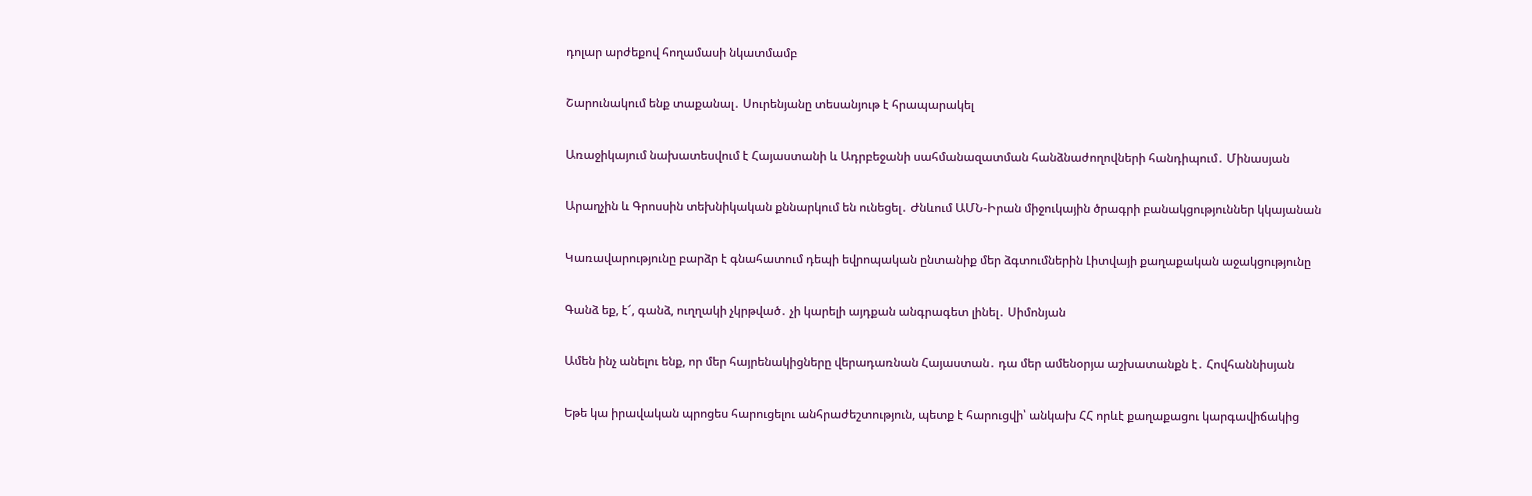դոլար արժեքով հողամասի նկատմամբ

Շարունակում ենք տաքանալ․ Սուրենյանը տեսանյութ է հրապարակել

Առաջիկայում նախատեսվում է Հայաստանի և Ադրբեջանի սահմանազատման հանձնաժողովների հանդիպում․ Մինասյան

Արաղչին և Գրոսսին տեխնիկական քննարկում են ունեցել․ Ժնևում ԱՄՆ-Իրան միջուկային ծրագրի բանակցություններ կկայանան

Կառավարությունը բարձր է գնահատում դեպի եվրոպական ընտանիք մեր ձգտումներին Լիտվայի քաղաքական աջակցությունը

Գանձ եք, է՜, գանձ, ուղղակի չկրթված․ չի կարելի այդքան անգրագետ լինել․ Սիմոնյան

Ամեն ինչ անելու ենք, որ մեր հայրենակիցները վերադառնան Հայաստան․ դա մեր ամենօրյա աշխատանքն է․ Հովհաննիսյան

Եթե կա իրավական պրոցես հարուցելու անհրաժեշտություն, պետք է հարուցվի՝ անկախ ՀՀ որևէ քաղաքացու կարգավիճակից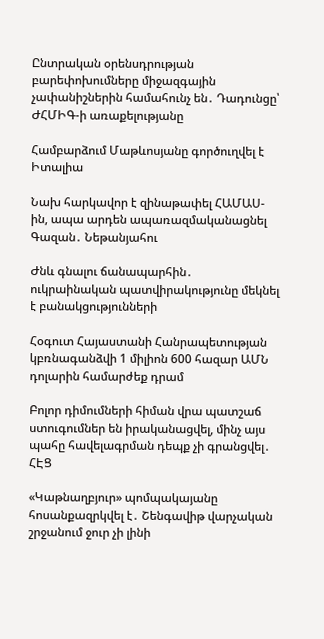Ընտրական օրենսդրության բարեփոխումները միջազգային չափանիշներին համահունչ են․ Դադունցը՝ ԺՀՄԻԳ-ի առաքելությանը

Համբարձում Մաթևոսյանը գործուղվել է Իտալիա

Նախ հարկավոր է զինաթափել ՀԱՄԱՍ-ին, ապա արդեն ապառազմականացնել Գազան․ Նեթանյահու

Ժնև գնալու ճանապարհին․ ուկրաինական պատվիրակությունը մեկնել է բանակցությունների

Հօգուտ Հայաստանի Հանրապետության կբռնագանձվի 1 միլիոն 600 հազար ԱՄՆ դոլարին համարժեք դրամ

Բոլոր դիմումների հիման վրա պատշաճ ստուգումներ են իրականացվել, մինչ այս պահը հավելագրման դեպք չի գրանցվել․ ՀԷՑ

«Կաթնաղբյուր» պոմպակայանը հոսանքազրկվել է․ Շենգավիթ վարչական շրջանում ջուր չի լինի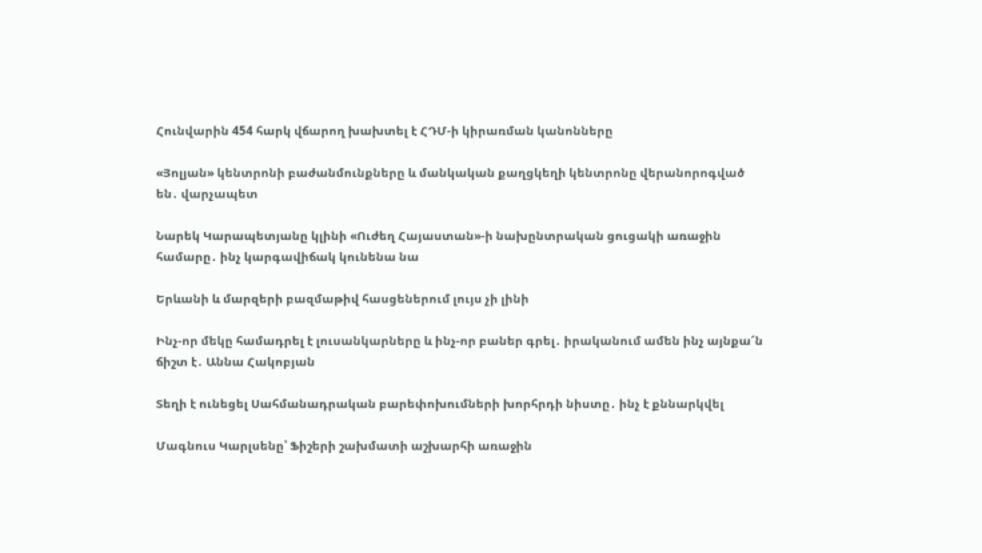Հունվարին 454 հարկ վճարող խախտել է ՀԴՄ-ի կիրառման կանոնները

«Յոլյան» կենտրոնի բաժանմունքները և մանկական քաղցկեղի կենտրոնը վերանորոգված են․ վարչապետ

Նարեկ Կարապետյանը կլինի «Ուժեղ Հայաստան»-ի նախընտրական ցուցակի առաջին համարը․ ինչ կարգավիճակ կունենա նա

Երևանի և մարզերի բազմաթիվ հասցեներում լույս չի լինի

Ինչ-որ մեկը համադրել է լուսանկարները և ինչ-որ բաներ գրել․ իրականում ամեն ինչ այնքա՜ն ճիշտ է․ Աննա Հակոբյան

Տեղի է ունեցել Սահմանադրական բարեփոխումների խորհրդի նիստը․ ինչ է քննարկվել

Մագնուս Կարլսենը՝ Ֆիշերի շախմատի աշխարհի առաջին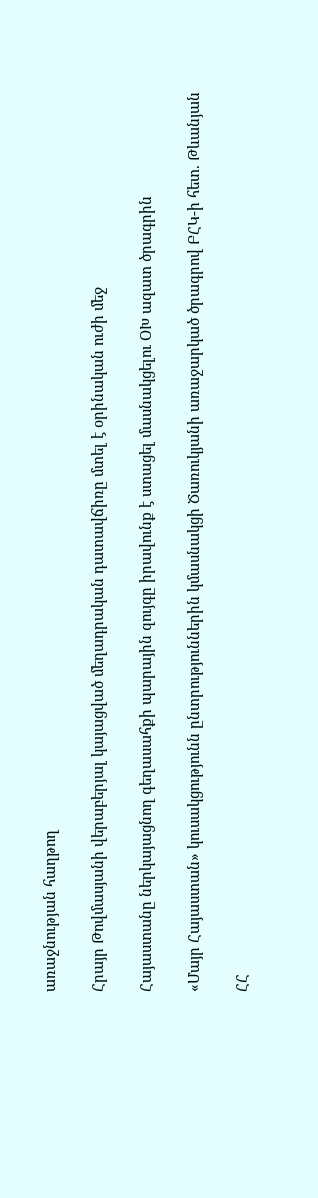առաջնության հաղթող

Հրայր Թովմասյանի վերաբերյալ կայացված մեղադրական դատավճիռը մտել է օրինական ուժի մեջ

Հայաստանը ներկայացնող գեղասահքի պարային զույգը իրավունք է ստացել մասնակցելու ՕԽ ազատ ծրագրին

«Մայր Հայաստան» կուսակցությունն ընտրություններին կմասնակցի Ծառուկյանի առաջարկած ծրագրով ԲՀԿ-ի հետ. Թևանյան

ՀՀ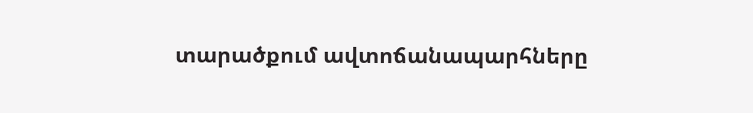տարածքում ավտոճանապարհները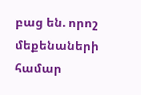բաց են. որոշ մեքենաների համար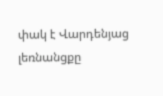փակ է Վարդենյաց լեռնանցքը